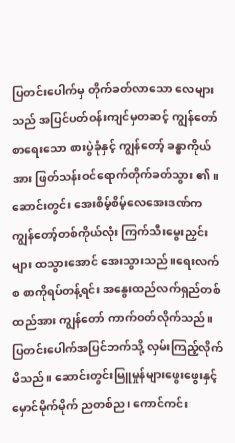ပြတင်းပေါက်မှ တိုက်ခတ်လာသော လေများသည် အပြင်ပတ်ဝန်းကျင်မှတဆင့် ကျွန်တော်စာရေးသော စားပွဲခုံနှင့် ကျွန်တော့် ခန္ဓာကိုယ်အား ဖြတ်သန်းဝင်ရောက်တိုက်ခတ်သွား ၏။ ဆောင်းတွင်း အေးစိမ့်စိမ့်လေအေးဒဏ်က ကျွန်တော့်တစ်ကိုယ်လုံး ကြက်သီးမွေးညှင်းများ ထသွားအောင် အေးသွားသည်။ရေးလက်စ စာကိုရပ်တန့်ရင်း အနွေးထည်လက်ရှည်တစ်ထည်အား ကျွန်တော် ကာက်ဝတ်လိုက်သည်။ ပြတင်းပေါက်အပြင်ဘက်သို့ လှမ်းကြည့်လိုက်မိသည်။ ဆောင်းတွင်းမြူမှုန်များဖွေးဖွေးနှင့် မှောင်မိုက်မိုက် ညတစ်ည၊ ကောင်ကင်း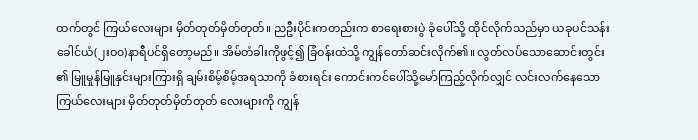ထက်တွင် ကြယ်လေးများ မှိတ်တုတ်မှိတ်တုတ်။ ညဦးပိုင်းကတည်းက စာရေးစားပွဲ ခုံပေါ်သို့ ထိုင်လိုက်သည်မှာ ယခုပင်သန်းခေါင်ယံ(၂းဝ၀)နာရီပင်ရှိတော့မည်။ အိမ်တံခါးကိုဖွင့်၍ ခြံဝန်းထဲသို့ ကျွန်တော်ဆင်းလိုက်၏။ လွတ်လပ်သောဆောင်းတွင်း ၏ မြူမှုန်မြူနှင်းများကြားရှိ ချမ်းစိမ့်စိမ့်အရသာကို ခံစားရင်း ကောင်းကင်ပေါ်သို့မော်ကြည့်လိုက်လျှင် လင်းလက်နေသောကြယ်လေးများ မှိတ်တုတ်မှိတ်တုတ် လေးများကို ကျွန်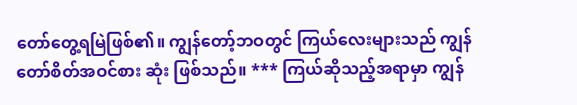တော်တွေ့ရမြဲဖြစ်၏။ ကျွန်တော့်ဘဝတွင် ကြယ်လေးများသည် ကျွန်တော်စိတ်အဝင်စား ဆုံး ဖြစ်သည်။ *** ကြယ်ဆိုသည့်အရာမှာ ကျွန်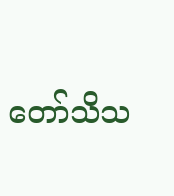တော်သိသ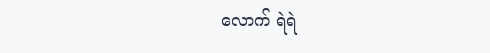လောက် ရဲရဲ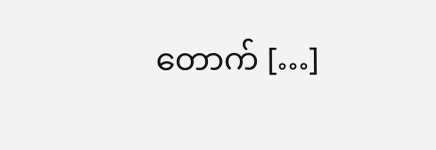တောက် […]